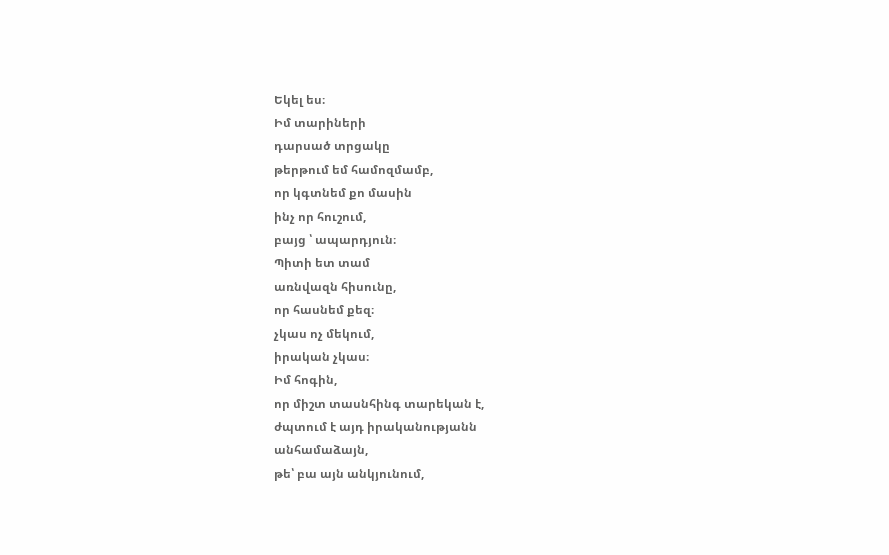Եկել ես։
Իմ տարիների
դարսած տրցակը
թերթում եմ համոզմամբ,
որ կգտնեմ քո մասին
ինչ որ հուշում,
բայց ՝ ապարդյուն։
Պիտի ետ տամ
առնվազն հիսունը,
որ հասնեմ քեզ։
չկաս ոչ մեկում,
իրական չկաս։
Իմ հոգին,
որ միշտ տասնհինգ տարեկան է,
ժպտում է այդ իրականությանն
անհամաձայն,
թե՝ բա այն անկյունում,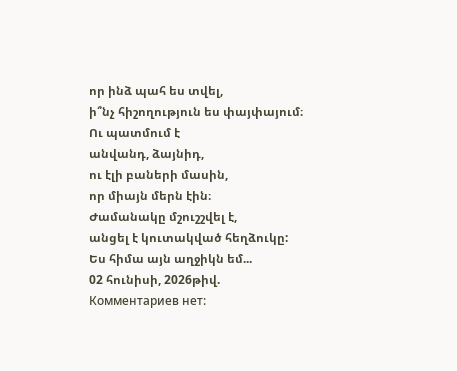որ ինձ պահ ես տվել,
ի՞նչ հիշողություն ես փայփայում։
Ու պատմում է
անվանդ, ձայնիդ,
ու էլի բաների մասին,
որ միայն մերն էին։
Ժամանակը մշուշշվել է,
անցել է կուտակված հեղձուկը:
Ես հիմա այն աղջիկն եմ...
02 հունիսի, 2026թիվ.
Комментариев нет: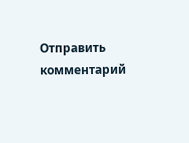Отправить комментарий